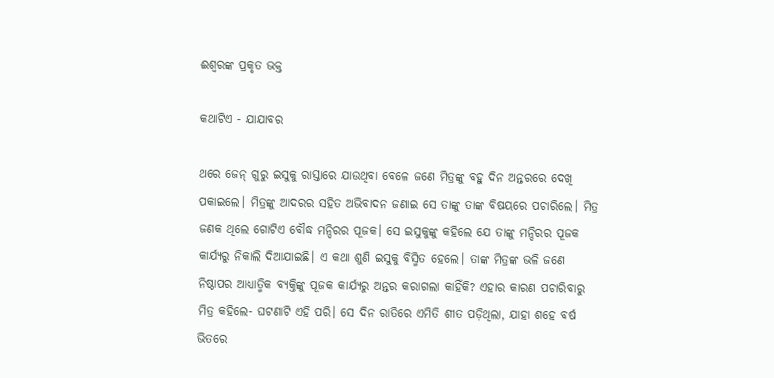ଈଶ୍ୱରଙ୍କ ପ୍ରକୃତ ଭକ୍ତ

କଥାଟିଏ - ଯାଯାବର

ଥରେ ଜେନ୍ ଗୁରୁ ଇସୁକୁ ରାସ୍ତାରେ ଯାଉଥିବା ବେଳେ ଜଣେ ମିତ୍ରଙ୍କୁ ବହୁ ଦିନ ଅନ୍ତରରେ ଦେଖି ପକାଇଲେ। ମିତ୍ରଙ୍କୁ ଆଦରର ସହିତ ଅଭିବାଦନ ଜଣାଇ ସେ ତାଙ୍କୁ ତାଙ୍କ ବିଷୟରେ ପଚାରିଲେ। ମିତ୍ର ଜଣକ ଥିଲେ ଗୋଟିଏ ବୌଦ୍ଧ ମନ୍ଦିରର ପୂଜକ। ସେ ଇସୁକୁଙ୍କୁ କହିଲେ ଯେ ତାଙ୍କୁ ମନ୍ଦିରର ପୂଜକ କାର୍ଯ୍ୟରୁ ନିକାଲି ଦିଆଯାଇଛି। ଏ କଥା ଶୁଣି ଇସୁକୁ ବିସ୍ମିତ ହେଲେ। ତାଙ୍କ ମିତ୍ରଙ୍କ ଭଳି ଜଣେ ନିଷ୍ଠାପର ଆଧ୍ୟାତ୍ମିକ ବ୍ୟକ୍ତିଙ୍କୁ ପୂଜକ କାର୍ଯ୍ୟରୁ ଅନ୍ତର କରାଗଲା କାହିଁକି? ଏହାର କାରଣ ପଚାରିବାରୁ ମିତ୍ର କହିଲେ- ଘଟଣାଟି ଏହି ପରି। ସେ ଦିନ ରାତିରେ ଏମିତି ଶୀତ ପଡ଼ିଥିଲା, ଯାହା ଶହେ ବର୍ଷ ଭିତରେ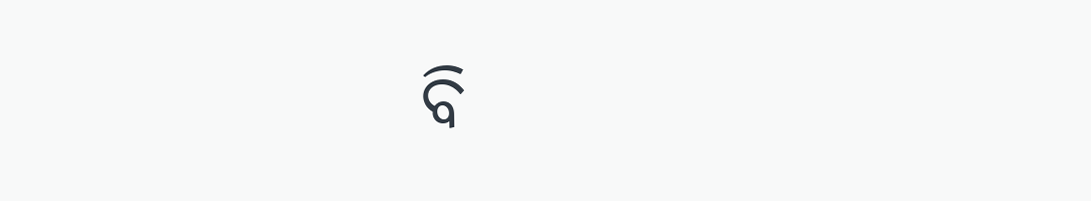ବି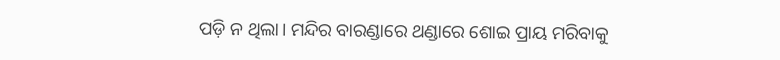ପଡ଼ି ନ ଥିଲା। ମନ୍ଦିର ବାରଣ୍ଡାରେ ଥଣ୍ଡାରେ ଶୋଇ ପ୍ରାୟ ମରିବାକୁ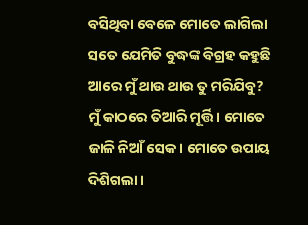ବସିଥିବା ବେଳେ ମୋତେ ଲାଗିଲା ସତେ ଯେମିତି ବୁଦ୍ଧଙ୍କ ବିଗ୍ରହ କହୁଛି ଆରେ ମୁଁ ଥାଉ ଥାଉ ତୁ ମରିଯିବୁ? ମୁଁ କାଠରେ ତିଆରି ମୂର୍ତ୍ତି। ମୋତେ ଜାଳି ନିଆଁ ସେକ। ମୋତେ ଉପାୟ ଦିଶିଗଲା।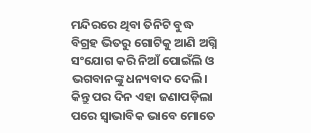ମନ୍ଦିରରେ ଥିବା ତିନିଟି ବୁଦ୍ଧ ବିଗ୍ରହ ଭିତରୁ ଗୋଟିକୁ ଆଣି ଅଗ୍ନି ସଂଯୋଗ କରି ନିଆଁ ପୋଇଁଲି ଓ ଭଗବାନଙ୍କୁ ଧନ୍ୟବାଦ ଦେଲି। କିନ୍ତୁ ପର ଦିନ ଏହା ଜଣାପଡ଼ିଲା ପରେ ସ୍ବାଭାବିକ ଭାବେ ମୋତେ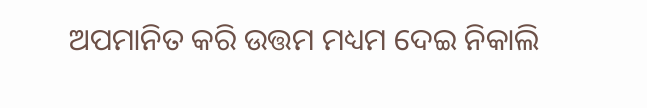ଅପମାନିତ କରି ଉତ୍ତମ ମଧ୍ୟମ ଦେଇ ନିକାଲି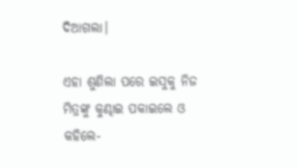ଦିଆଗଲା।

ଏହା ଶୁଣିଲା ପରେ ଇସୁକୁ ନିଜ ମିତ୍ରଙ୍କୁ କୁଣ୍ଢାଇ ପକାଇଲେ ଓ କହିଲେ-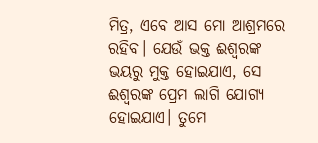ମିତ୍ର, ଏବେ ଆସ ମୋ ଆଶ୍ରମରେ ରହିବ। ଯେଉଁ ଭକ୍ତ ଈଶ୍ବରଙ୍କ ଭୟରୁ ମୁକ୍ତ ହୋଇଯାଏ, ସେ ଈଶ୍ବରଙ୍କ ପ୍ରେମ ଲାଗି ଯୋଗ୍ୟ ହୋଇଯାଏ। ତୁମେ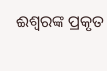ଈଶ୍ବରଙ୍କ ପ୍ରକୃତ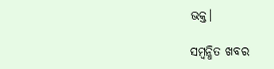ଭକ୍ତ।

ସମ୍ବନ୍ଧିତ ଖବର